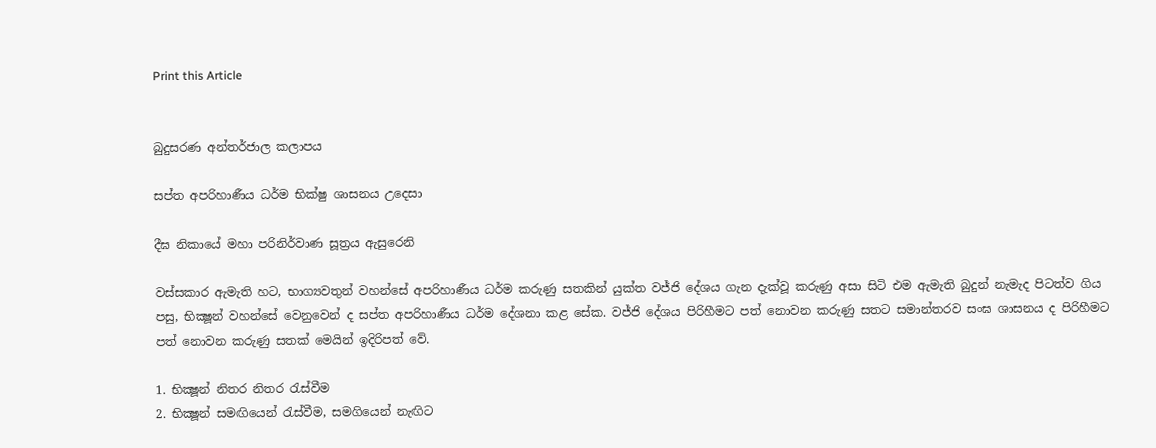Print this Article


බුදුසරණ අන්තර්ජාල කලාපය

සප්ත අපරිහාණීය ධර්ම භික්ෂු ශාසනය උදෙසා

දීඝ නිකායේ මහා පරිනිර්වාණ සූත්‍රය ඇසුරෙනි

වස්සකාර ඇමැති හට, භාග්‍යවතුන් වහන්සේ අපරිහාණීය ධර්ම කරුණු සතකින් යුක්ත වජ්ජි දේශය ගැන දැක්වූ කරුණු අසා සිටි එම ඇමැති බුදුන් නැමැද පිටත්ව ගිය පසු, භික්‍ෂූන් වහන්සේ වෙනුවෙන් ද සප්ත අපරිහාණීය ධර්ම දේශනා කළ සේක. වජ්ජි දේශය පිරිහීමට පත් නොවන කරුණු සතට සමාන්තරව සංඝ ශාසනය ද පිරිහීමට පත් නොවන කරුණු සතක් මෙයින් ඉදිරිපත් වේ.

1. භික්‍ෂූන් නිතර නිතර රැස්වීම
2. භික්‍ෂූන් සමඟියෙන් රැස්වීම, සමගියෙන් නැඟිට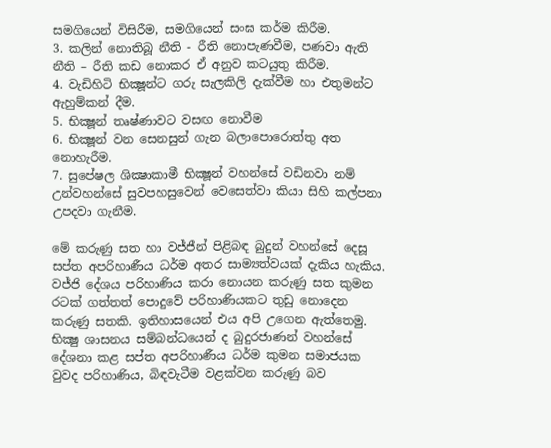සමගියෙන් විසිරීම, සමගියෙන් සංඝ කර්ම කිරීම.
3. කලින් නොතිබූ නීති - රීති නොපැණවීම, පණවා ඇති නීති – රීති කඩ නොකර ඒ අනුව කටයුතු කිරීම.
4. වැඩිහිටි භික්‍ෂූන්ට ගරු සැලකිලි දැක්වීම හා එතුමන්ට ඇහුම්කන් දීම.
5. භික්‍ෂූන් තෘෂ්ණාවට වසඟ නොවීම
6. භික්‍ෂූන් වන සෙනසුන් ගැන බලාපොරොත්තු අත නොහැරීම.
7. සුපේෂල ශික්‍ෂාකාමී භික්‍ෂූන් වහන්සේ වඩිනවා නම් උන්වහන්සේ සුවපහසුවෙන් වෙසෙත්වා කියා සිහි කල්පනා උපදවා ගැනීම.

මේ කරුණු සත හා වජ්ජීන් පිළිබඳ බුදුන් වහන්සේ දෙසූ සප්ත අපරිහාණීය ධර්ම අතර සාම්‍යත්වයක් දැකිය හැකිය. වජ්ජි දේශය පරිහාණිය කරා නොයන කරුණු සත කුමන රටක් ගත්තත් පොදුවේ පරිහාණියකට තුඩු නොදෙන කරුණු සතකි. ඉතිහාසයෙන් එය අපි උගෙන ඇත්තෙමු. භික්‍ෂු ශාසනය සම්බන්ධයෙන් ද බුදුරජාණන් වහන්සේ දේශනා කළ සප්ත අපරිහාණීය ධර්ම කුමන සමාජයක වුවද පරිහාණිය, බිඳවැටීම වළක්වන කරුණු බව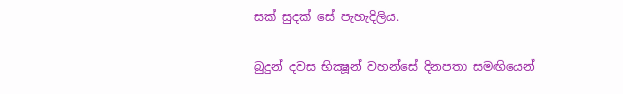සක් සුදක් සේ පැහැදිලිය.

බුදුන් දවස භික්‍ෂූන් වහන්සේ දිනපතා සමඟියෙන්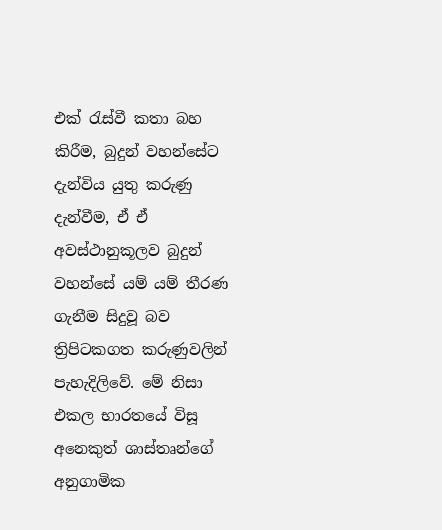එක් රැස්වී කතා බහ කිරීම, බුදුන් වහන්සේට දැන්විය යුතු කරුණු දැන්වීම, ඒ ඒ අවස්ථානුකූලව බුදුන් වහන්සේ යම් යම් තීරණ ගැනීම සිදුවූ බව ත්‍රිපිටකගත කරුණුවලින් පැහැදිලිවේ. මේ නිසා එකල භාරතයේ විසූ අනෙකුත් ශාස්තෘන්ගේ අනුගාමික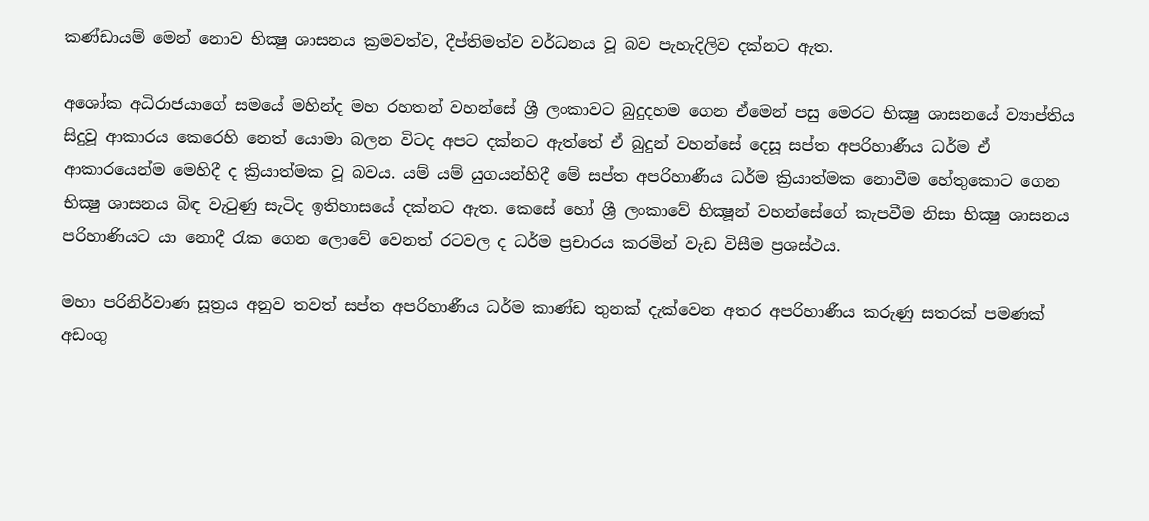කණ්ඩායම් මෙන් නොව භික්‍ෂු ශාසනය ක්‍රමවත්ව, දීප්තිමත්ව වර්ධනය වූ බව පැහැදිලිව දක්නට ඇත.

අශෝක අධිරාජයාගේ සමයේ මහින්ද මහ රහතන් වහන්සේ ශ්‍රී ලංකාවට බුදුදහම ගෙන ඒමෙන් පසු මෙරට භික්‍ෂු ශාසනයේ ව්‍යාප්තිය සිදුවූ ආකාරය කෙරෙහි නෙත් යොමා බලන විටද අපට දක්නට ඇත්තේ ඒ බුදුන් වහන්සේ දෙසූ සප්ත අපරිහාණීය ධර්ම ඒ ආකාරයෙන්ම මෙහිදී ද ක්‍රියාත්මක වූ බවය. යම් යම් යුගයන්හිදී මේ සප්ත අපරිහාණීය ධර්ම ක්‍රියාත්මක නොවීම හේතුකොට ගෙන භික්‍ෂු ශාසනය බිඳ වැටුණු සැටිද ඉතිහාසයේ දක්නට ඇත. කෙසේ හෝ ශ්‍රී ලංකාවේ භික්‍ෂූන් වහන්සේගේ කැපවීම නිසා භික්‍ෂු ශාසනය පරිහාණියට යා නොදී රැක ගෙන ලොවේ වෙනත් රටවල ද ධර්ම ප්‍රචාරය කරමින් වැඩ විසීම ප්‍රශස්ථය.

මහා පරිනිර්වාණ සූත්‍රය අනුව තවත් සප්ත අපරිහාණීය ධර්ම කාණ්ඩ තුනක් දැක්වෙන අතර අපරිහාණීය කරුණු සතරක් පමණක් අඩංගු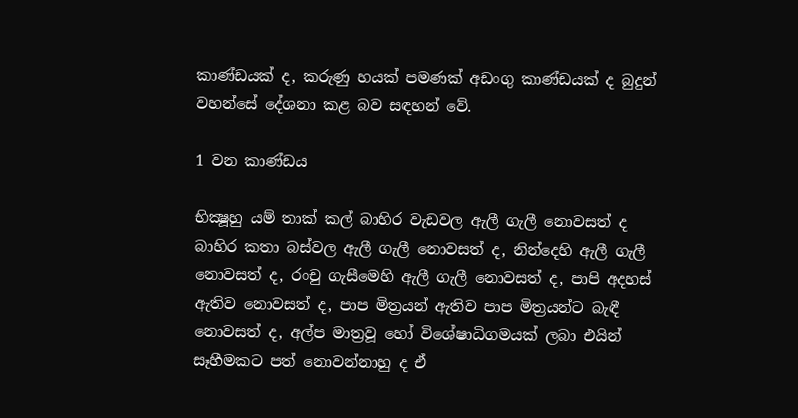කාණ්ඩයක් ද, කරුණු හයක් පමණක් අඩංගු කාණ්ඩයක් ද බුදුන් වහන්සේ දේශනා කළ බව සඳහන් වේ.

1 වන කාණ්ඩය

භික්‍ෂූහු යම් තාක් කල් බාහිර වැඩවල ඇලී ගැලී නොවසත් ද බාහිර කතා බස්වල ඇලී ගැලී නොවසත් ද, නින්දෙහි ඇලී ගැලී නොවසත් ද, රංචු ගැසීමෙහි ඇලී ගැලී නොවසත් ද, පාපි අදහස් ඇතිව නොවසත් ද, පාප මිත්‍රයන් ඇතිව පාප මිත්‍රයන්ට බැඳී නොවසත් ද, අල්ප මාත්‍රවූ හෝ විශේෂාධිගමයක් ලබා එයින් සෑහීමකට පත් නොවන්නාහු ද ඒ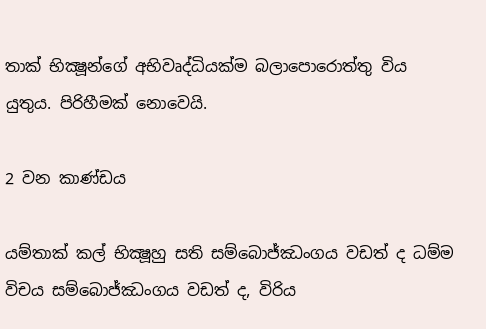තාක් භික්‍ෂූන්ගේ අභිවෘද්ධියක්ම බලාපොරොත්තු විය යුතුය. පිරිහීමක් නොවෙයි.

2 වන කාණ්ඩය

යම්තාක් කල් භික්‍ෂූහු සති සම්බොජ්ඣංගය වඩත් ද ධම්ම විචය සම්බොජ්ඣංගය වඩත් ද, විරිය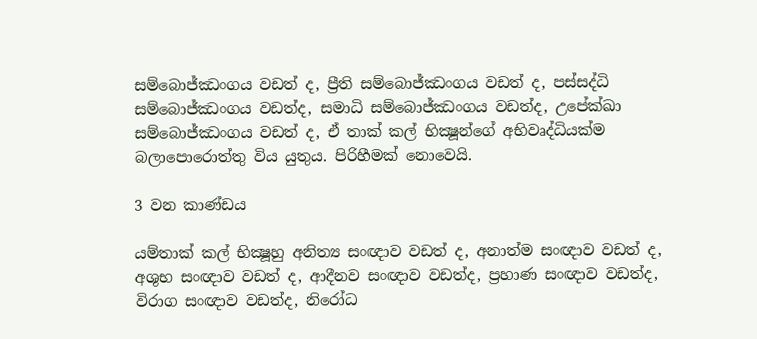සම්බොජ්ඣංගය වඩත් ද, ප්‍රීති සම්බොජ්ඣංගය වඩත් ද, පස්සද්ධි සම්බොජ්ඣංගය වඩත්ද, සමාධි සම්බොජ්ඣංගය වඩත්ද, උපේක්ඛා සම්බොජ්ඣංගය වඩත් ද, ඒ තාක් කල් භික්‍ෂූන්ගේ අභිවෘද්ධියක්ම බලාපොරොත්තු විය යුතුය. පිරිහීමක් නොවෙයි.

3 වන කාණ්ඩය

යම්තාක් කල් භික්‍ෂූහු අනිත්‍ය සංඥාව වඩත් ද, අනාත්ම සංඥාව වඩත් ද, අශුභ සංඥාව වඩත් ද, ආදීනව සංඥාව වඩත්ද, ප්‍රහාණ සංඥාව වඩත්ද, විරාග සංඥාව වඩත්ද, නිරෝධ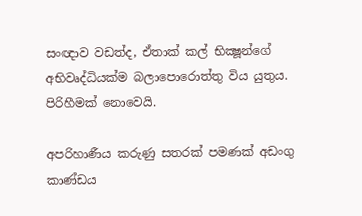සංඥාව වඩත්ද, ඒතාක් කල් භික්‍ෂූන්ගේ අභිවෘද්ධියක්ම බලාපොරොත්තු විය යුතුය. පිරිහීමක් නොවෙයි.

අපරිහාණීය කරුණු සතරක් පමණක් අඩංගු කාණ්ඩය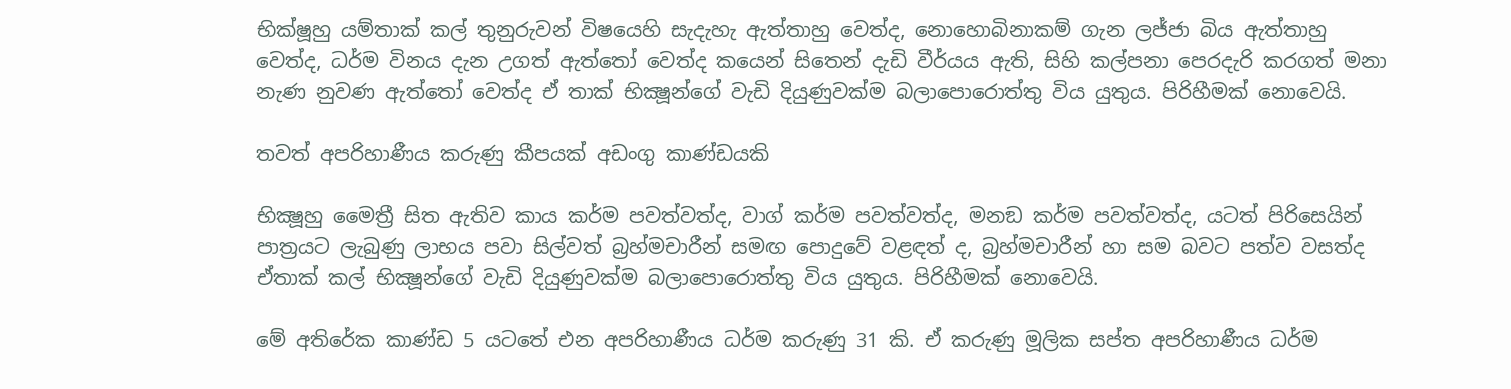භික්ෂූහු යම්තාක් කල් තුනුරුවන් විෂයෙහි සැදැහැ ඇත්තාහු වෙත්ද, නොහොබිනාකම් ගැන ලජ්ජා බිය ඇත්තාහු වෙත්ද, ධර්ම විනය දැන උගත් ඇත්තෝ වෙත්ද කයෙන් සිතෙන් දැඩි වීර්යය ඇති, සිහි කල්පනා පෙරදැරි කරගත් මනා නැණ නුවණ ඇත්තෝ වෙත්ද ඒ තාක් භික්‍ෂූන්ගේ වැඩි දියුණුවක්ම බලාපොරොත්තු විය යුතුය. පිරිහීමක් නොවෙයි.

තවත් අපරිහාණීය කරුණු කීපයක් අඩංගු කාණ්ඩයකි

භික්‍ෂූහු මෛත්‍රී සිත ඇතිව කාය කර්ම පවත්වත්ද, වාග් කර්ම පවත්වත්ද, මනඞ කර්ම පවත්වත්ද, යටත් පිරිසෙයින් පාත්‍රයට ලැබුණු ලාභය පවා සිල්වත් බ්‍රහ්මචාරීන් සමඟ පොදුවේ වළඳත් ද, බ්‍රහ්මචාරීන් හා සම බවට පත්ව වසත්ද ඒතාක් කල් භික්‍ෂූන්ගේ වැඩි දියුණුවක්ම බලාපොරොත්තු විය යුතුය. පිරිහීමක් නොවෙයි.

මේ අතිරේක කාණ්ඩ 5 යටතේ එන අපරිහාණීය ධර්ම කරුණු 31 කි. ඒ කරුණු මූලික සප්ත අපරිහාණීය ධර්ම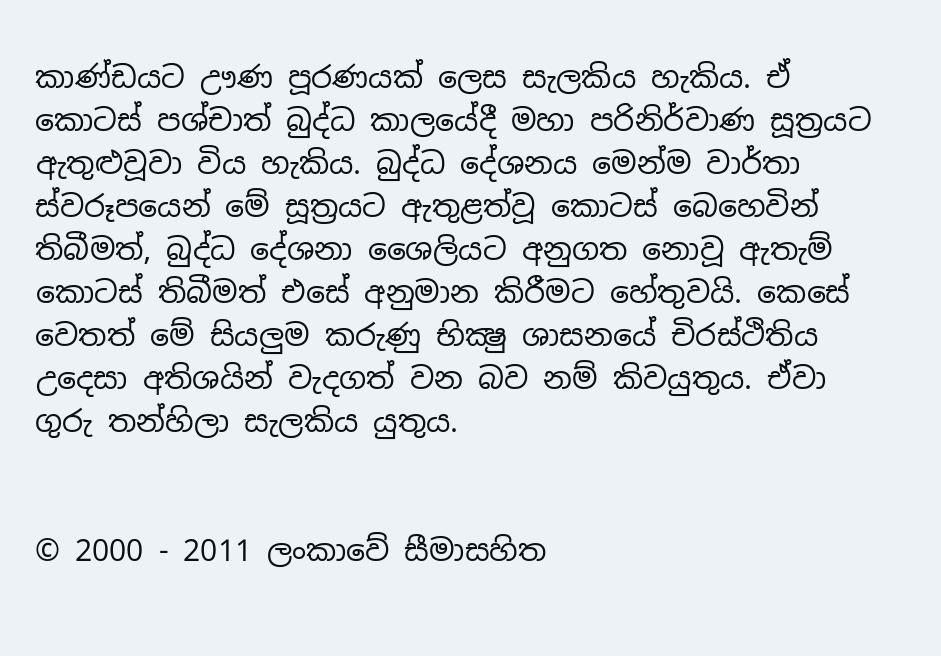කාණ්ඩයට ඌණ පූරණයක් ලෙස සැලකිය හැකිය. ඒ කොටස් පශ්චාත් බුද්ධ කාලයේදී මහා පරිනිර්වාණ සූත්‍රයට ඇතුළුවූවා විය හැකිය. බුද්ධ දේශනය මෙන්ම වාර්තා ස්වරූපයෙන් මේ සූත්‍රයට ඇතුළත්වූ කොටස් බෙහෙවින් තිබීමත්, බුද්ධ දේශනා ශෛලියට අනුගත නොවූ ඇතැම් කොටස් තිබීමත් එසේ අනුමාන කිරීමට හේතුවයි. කෙසේ වෙතත් මේ සියලුම කරුණු භික්‍ෂු ශාසනයේ චිරස්ථිතිය උදෙසා අතිශයින් වැදගත් වන බව නම් කිවයුතුය. ඒවා ගුරු තන්හිලා සැලකිය යුතුය.


© 2000 - 2011 ලංකාවේ සීමාසහිත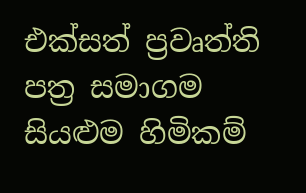එක්සත් ප්‍රවෘත්ති පත්‍ර සමාගම
සියළුම හිමිකම්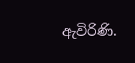ඇවිරිණි.